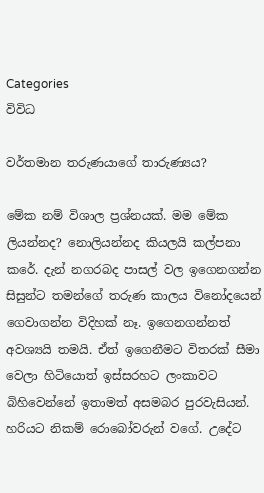Categories
විවිධ

වර්තමාන තරුණයාගේ තාරුණ්‍යය?

මේක නම් විශාල ප්‍රශ්නයක්. මම මේක ලියන්නද? නොලියන්නද කියලයි කල්පනා කරේ. දැන් නගරබද පාසල් වල ඉගෙනගන්න සිසුන්ට තමන්ගේ තරුණ කාලය විනෝදයෙන් ගෙවාගන්න විදිහක් නෑ. ඉගෙනගන්නත් අවශ්‍යයි තමයි. ඒත් ඉගෙනීමට විතරක් සීමා වෙලා හිටියොත් ඉස්සරහට ලංකාවට බිහිවෙන්නේ ඉතාමත් අසමබර පුරවැසියන්. හරියට නිකම් රො‍බෝවරුන් වගේ. උදේට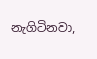නැගිටිනවා,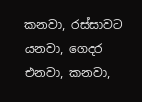කනවා, රස්සාවට යනවා, ගෙදර එනවා, කනවා,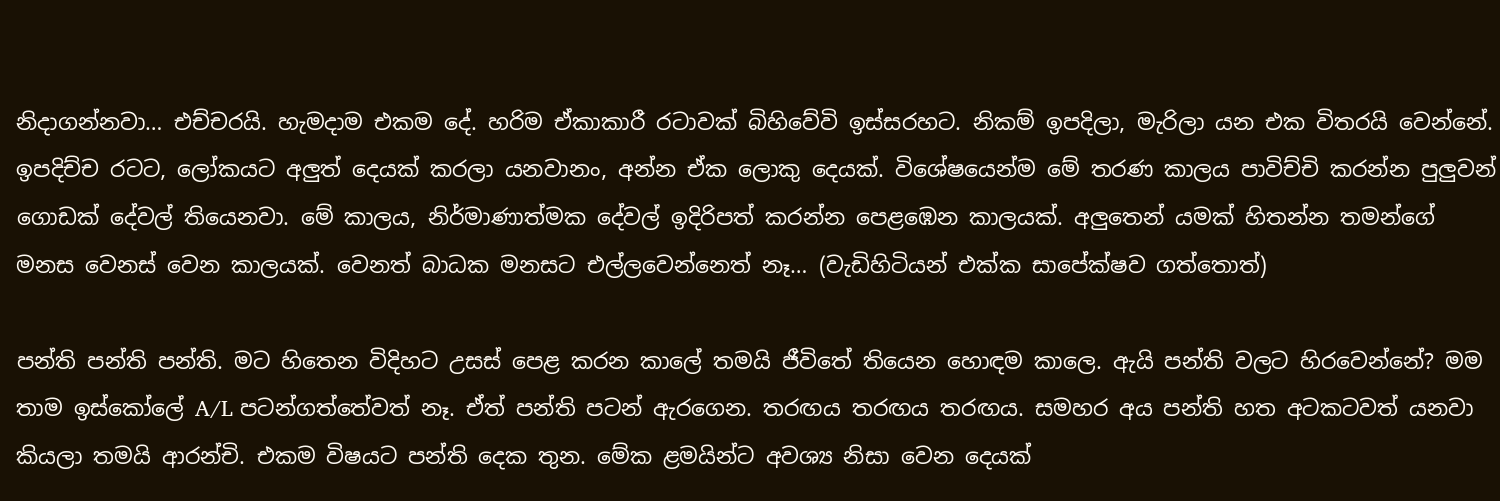නිදාගන්නවා… එච්චරයි. හැමදාම එකම ‍දේ. හරිම ඒකාකාරී රටාවක් බිහිවේවි ඉස්සරහට. නිකම් ඉපදිලා, මැරිලා යන එක විතරයි වෙන්නේ. ඉපදිච්ච රටට, ලෝකයට අලුත් දෙයක් කරලා යනවානං, අන්න ඒක ලොකු දෙයක්. වි‍ශේෂයෙන්ම මේ තරණ කාලය පාවිච්චි කරන්න පුලුවන් ගොඩක් දේවල් තියෙනවා. මේ කාලය, නිර්මාණාත්ම‍ක දේවල් ඉදිරිපත් කරන්න පෙළඹෙන කාලයක්. අලුතෙන් යමක් හිතන්න තමන්ගේ මනස වෙනස් වෙන කාලයක්. වෙනත් බාධක මනසට එල්ලවෙන්නෙත් නෑ… (වැඩිහිටියන් එක්ක සාපේක්ෂව ගත්තොත්)

පන්ති පන්ති පන්ති. මට හිතෙන විදිහට උසස් පෙළ කරන කා‍ලේ තමයි ජීවිතේ තියෙන හොඳම කාලෙ. ඇයි පන්ති වලට හිරවෙන්නේ? මම තාම ඉස්කෝලේ A/L පටන්ගත්තේවත් නෑ. ඒත් පන්ති පටන් ඇරගෙන. තරඟය තරඟය තරඟය. සමහර අය පන්ති හත අටකටවත් යනවා කියලා තමයි ආරන්චි. එකම විෂයට පන්ති දෙක තුන. මේක ළමයින්ට අවශ්‍ය නිසා වෙන දෙයක්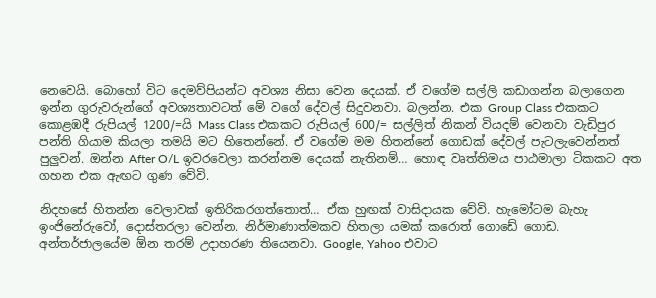නෙවෙයි. බොහෝ විට දෙමව්පියන්ට අවශ්‍ය නිසා වෙන දෙයක්. ඒ වගේම සල්ලි කඩාගන්න බලාගෙන ඉන්න ගුරුවරුන්ගේ අවශ්‍යතාවටත් මේ වගේ දේවල් සිදුවනවා. බලන්න. එක Group Class එකකට කොළඹදී රුපියල් 1200/=යි Mass Class එකකට රුපියල් 600/= සල්ලිත් නිකන් වියදම් වෙනවා වැඩිපුර පන්ති ගියාම කියලා තමයි මට හිතෙන්නේ. ඒ වගේම මම හිතන්නේ ගොඩක් දේවල් පැටලැවෙන්නත් පුලුවන්. ඔන්න After O/L ඉවරවෙලා කරන්නම දෙයක් නැතිනම්… හොඳ වෘත්තිමය පාඨමාලා ටිකකට අත ගහන එක ඇඟට ගුණ වේවි.

නිදහසේ හිතන්න වෙලාවක් ඉතිරිකරගත්තොත්… ඒක හුඟක් වාසිදායක වේවි. හැමෝටම බැහැ ඉංජිනේරුවෝ, දොස්තරලා වෙන්න. නිර්මාණාත්මකව හිතලා යමක් කරොත් ගොඩේ ගොඩ. අන්තර්ජාලයේම ඕන තරම් උදාහරණ තියෙනවා. Google, Yahoo එවාට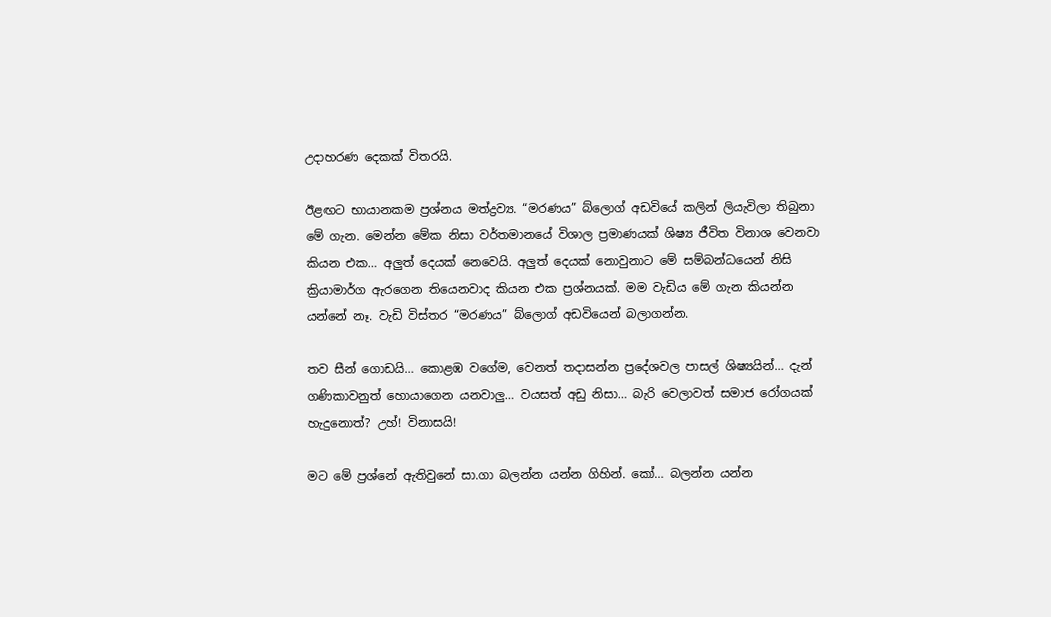උදාහරණ දෙකක් විතරයි.

ඊළඟට භායානකම ප්‍රශ්නය මත්ද්‍රව්‍ය. “මරණය” බ්ලොග් අඩවියේ කලින් ලියැවිලා තිබුනා මේ ගැන. මෙන්න මේක නිසා වර්තමා‍නයේ විශාල ප්‍රමාණයක් ශිෂ්‍ය ජීවිත ‍විනාශ වෙනවා කියන එක… අලුත් දෙයක් නෙවෙයි. අලුත් දෙයක් නොවුනාට මේ සම්බන්ධයෙන් නිසි ක්‍රියාමාර්ග ඇරගෙන තියෙනවාද කියන එක ප්‍රශ්නයක්. මම වැඩිය මේ ගැන කියන්න යන්නේ නෑ. වැඩි විස්තර “මරණය” බ්ලොග් අඩවියෙන් බලාගන්න.

තව සීන් ගොඩයි… කොළඹ වගේම, වෙනත් තදාසන්න ප්‍රදේශවල ‍පාසල් ශිෂ්‍යයින්… දැන් ගණිකාවනුත් හොයාගෙන යනවාලු… වයසත් අඩු නිසා… බැරි වෙලාවත් සමාජ රෝගයක් හැදුනොත්? උහ්! විනාසයි!

මට මේ ප්‍රශ්නේ ඇතිවුනේ සා.ගා බලන්න යන්න ගිහින්. කෝ… බලන්න යන්න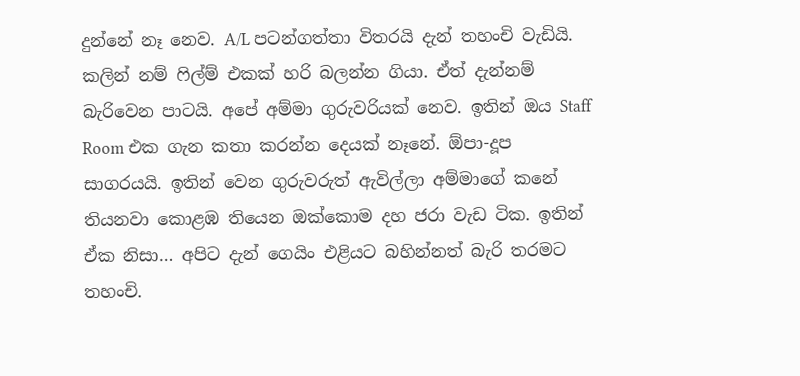දුන්නේ නෑ නෙව. A/L පටන්ගත්තා විතරයි දැන් තහංචි වැඩියි. කලින් නම් ෆිල්ම් එකක් හරි බලන්න ගියා. ඒත් දැන්නම් බැරිවෙන පාටයි. අපේ අම්මා ගුරුවරියක් නෙව. ඉතින් ඔය Staff Room එක ගැන කතා කරන්න දෙයක් ‍නෑනේ. ඕපා-දූප සාගරයයි. ඉතින් වෙන ගුරුවරුත් ඇවිල්ලා අම්මාගේ කනේ තියනවා කොළඹ තියෙන ඔක්කොම දහ ජරා වැඩ ටික. ඉතින් ඒක නිසා… අපිට දැන් ගෙයිං එළියට බහින්නත් බැරි තරමට තහංචි.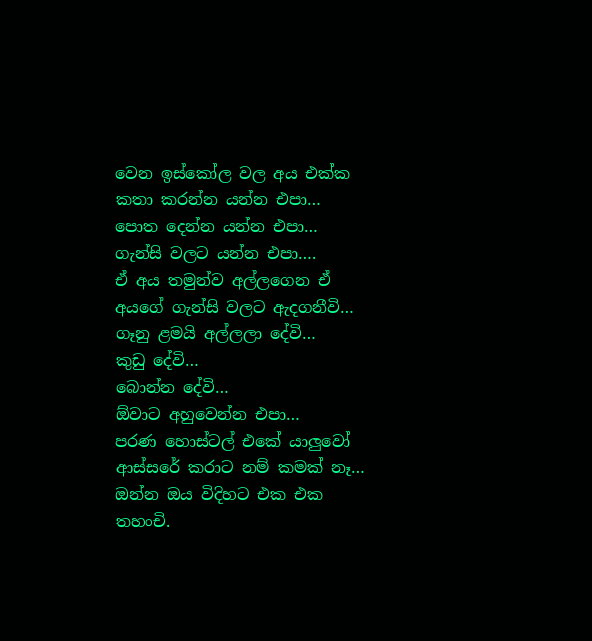වෙන ඉස්කෝල වල අය එක්ක කතා කරන්න යන්න එපා…
පොත ‍දෙන්න යන්න එපා…
ගැන්සි වලට යන්න එපා….
ඒ අය තමුන්ව අල්ලගෙන ඒ අ‍ය‍ගේ ගැන්සි වලට ඇදගනීවි…
ගෑනු ළමයි අල්ලලා දේවි…
කුඩු දේවි…
බොන්න දේවි…
ඕවාට අහුවෙන්න එපා…
පරණ හොස්ටල් එකේ යාලුවෝ ආස්සරේ කරාට නම් කමක් නෑ…
ඔන්න ඔය විදිහට එක එක තහංචි.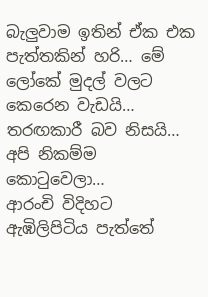බැලුවාම ඉතින් ඒක එක පැත්තකින් හරි… මේ ලෝකේ මුදල් වලට කෙරෙන වැඩයි… තරඟකාරී බව නිසයි… අපි නිකම්ම කොටුවෙලා…
ආරංචි විදිහට ඇඹිලිපිටිය පැත්තේ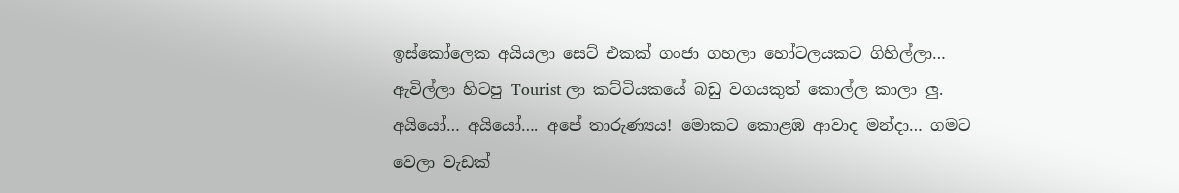ඉස්කෝලෙක අයියලා සෙට් එකක් ගංජා ගහලා හෝටලයකට ගිහිල්ලා… ඇවිල්ලා හිටපු Tourist ලා කට්ටියකයේ බඩු වගයකුත් කොල්ල කාලා ලු.
අයියෝ… අයියෝ…. අපේ තාරුණ්‍යය! මොකට කොළඹ ආවාද මන්දා… ගමට වෙලා වැඩක්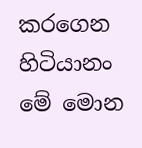කරගෙන හිටියානං මේ මොන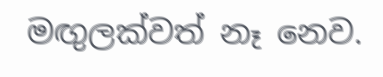මඟුලක්වත් නෑ නෙව.